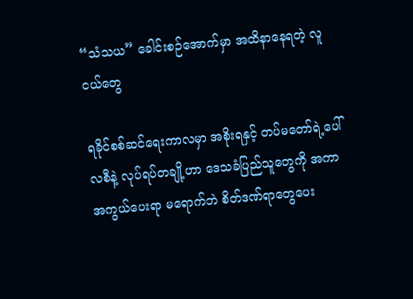“သံသယ” ခေါင်းစဉ်အောက်မှာ အထိနာနေရတဲ့ လူငယ်တွေ

ရခိုင်စစ်ဆင်ရေးကာလမှာ အစိုးရနှင့် တပ်မတော်ရဲ့ပေါ်လစီနဲ့ လုပ်ရပ်တချို့ဟာ ဒေသခံပြည်သူတွေကို အကာအကွယ်ပေးရာ မရောက်ဘဲ စိတ်ဒဏ်ရာတွေပေး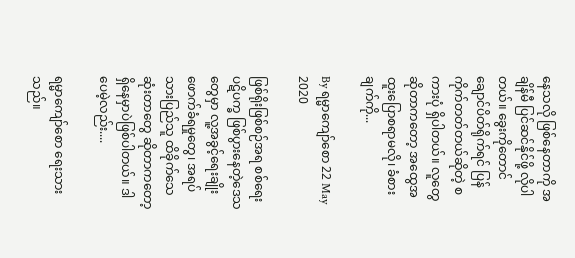နေသလို ဖြစ်နေတာကို အချိန်မီ ပြင်ဆင်နိုင်ဖို့ လိုပါတယ်။ ခွေးကိုတောင် ချောင်ပိတ်ရိုက်ရင် ပြန်ကိုက်တတ်တယ်ဆိုတဲ့ စကားပုံ ရှိပါတယ်။ လူတွေဆိုတာကတော့ အထွေအထူးပြောစရာမလို၊ ခံစားချက်ကို...

By ရမ္မာကျော်စော 22 May 2020

ဖြစ်ရိုးဖြစ်စဉ်အရ စစ်ရေးပဋိပက္ခ ဖြစ်ပွားနေတဲ့ဒေသတွေမှာ လူ့အခွင့်ရေးချိုးဖောက်ခံရမှုတွေ၊ အရပ်သားပြည်သူ ထိခိုက်သေဆုံးတာတွေ ဆိုတာကတော့ ရှိနေမှာပဲဖြစ်ပါတယ်။ ဒါပေမဲ့လည်း....

ရမ္မာကျော်စော ရေးသားသည်။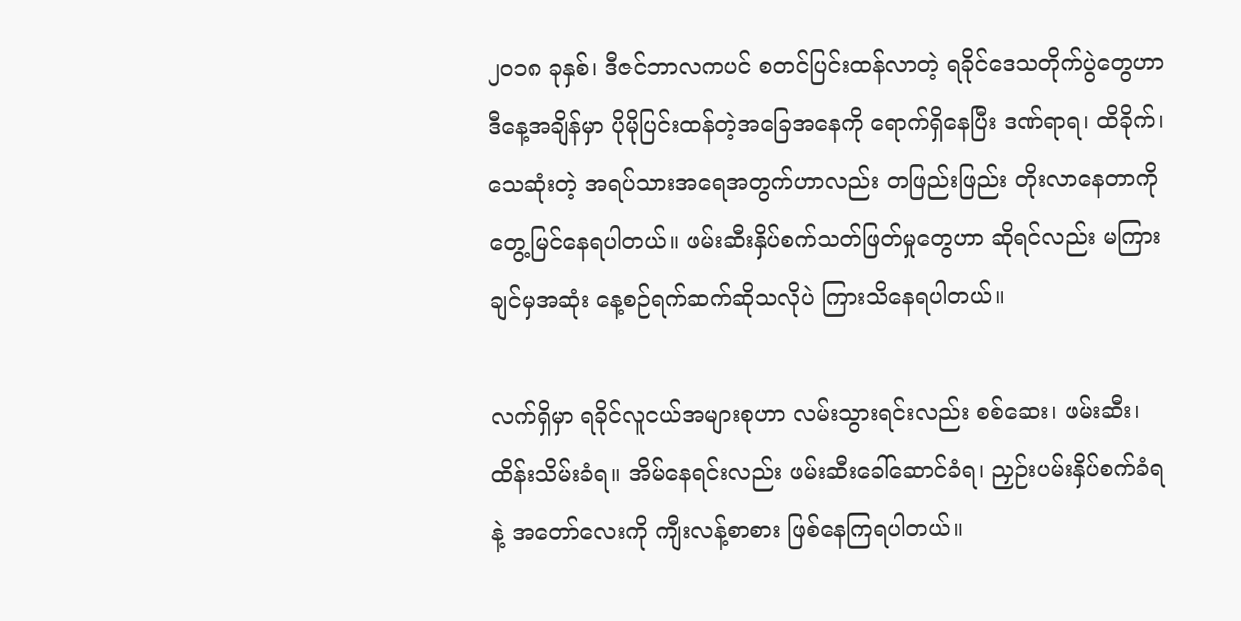၂၀၁၈ ခုနှစ်၊ ဒီဇင်ဘာလကပင် စတင်ပြင်းထန်လာတဲ့ ရခိုင်ဒေသတိုက်ပွဲတွေဟာ ဒီနေ့အချိန်မှာ ပိုမိုပြင်းထန်တဲ့အခြေအနေကို ရောက်ရှိနေပြီး ဒဏ်ရာရ၊ ထိခိုက်၊ သေဆုံးတဲ့ အရပ်သားအရေအတွက်ဟာလည်း တဖြည်းဖြည်း တိုးလာနေတာကို တွေ့မြင်နေရပါတယ်။ ဖမ်းဆီးနှိပ်စက်သတ်ဖြတ်မှုတွေဟာ ဆိုရင်လည်း မကြားချင်မှအဆုံး နေ့စဉ်ရက်ဆက်ဆိုသလိုပဲ ကြားသိနေရပါတယ်။

လက်ရှိမှာ ရခိုင်လူငယ်အများစုဟာ လမ်းသွားရင်းလည်း စစ်ဆေး၊ ဖမ်းဆီး၊ ထိန်းသိမ်းခံရ။ အိမ်နေရင်းလည်း ဖမ်းဆီးခေါ်ဆောင်ခံရ၊ ညှဉ်းပမ်းနှိပ်စက်ခံရနဲ့ အတော်လေးကို ကျီးလန့်စာစား ဖြစ်နေကြရပါတယ်။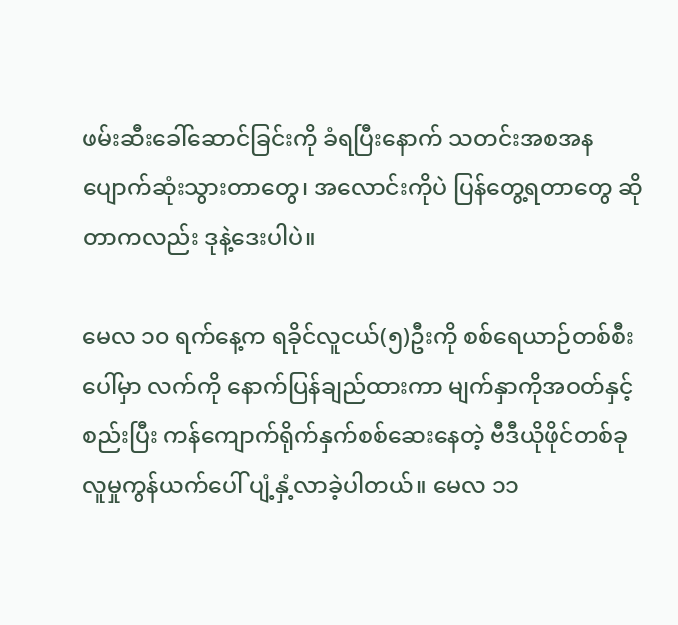ဖမ်းဆီးခေါ်ဆောင်ခြင်းကို ခံရပြီးနောက် သတင်းအစအန ပျောက်ဆုံးသွားတာတွေ၊ အလောင်းကိုပဲ ပြန်တွေ့ရတာတွေ ဆိုတာကလည်း ဒုနဲ့ဒေးပါပဲ။

မေလ ၁၀ ရက်နေ့က ရခိုင်လူငယ်(၅)ဦးကို စစ်ရေယာဉ်တစ်စီးပေါ်မှာ လက်ကို နောက်ပြန်ချည်ထားကာ မျက်နှာကိုအဝတ်နှင့်စည်းပြီး ကန်ကျောက်ရိုက်နှက်စစ်ဆေးနေတဲ့ ဗီဒီယိုဖိုင်တစ်ခု လူမှုကွန်ယက်ပေါ် ပျံ့နှံ့လာခဲ့ပါတယ်။ မေလ ၁၁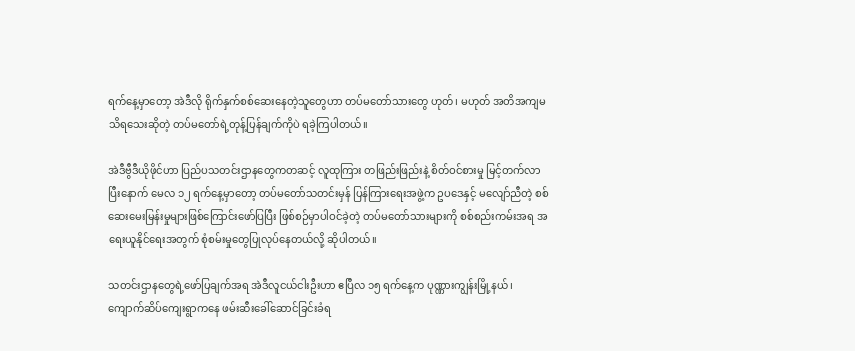ရက်နေ့မှာတော့ အဲဒီလို ရိုက်နှက်စစ်ဆေးနေတဲ့သူတွေဟာ တပ်မတော်သားတွေ ဟုတ်၊ မဟုတ် အတိအကျမသိရသေးဆိုတဲ့ တပ်မတော်ရဲ့တုန့်ပြန်ချက်ကိုပဲ ရခဲ့ကြပါတယ်။

အဲဒီဗွီဒီယိုဖိုင်ဟာ ပြည်ပသတင်းဌာနတွေကတဆင့် လူထုကြား တဖြည်းဖြည်းနဲ့ စိတ်ဝင်စားမှု မြင့်တက်လာပြီးနောက် မေလ ၁၂ ရက်နေ့မှာတော့ တပ်မတော်သတင်းမှန် ပြန်ကြားရေးအဖွဲ့က ဥပဒေနှင့် မလျော်ညီတဲ့ စစ်ဆေးမေးမြန်းမှုများဖြစ်ကြောင်းဖော်ပြပြီး ဖြစ်စဉ်မှာပါဝင်ခဲ့တဲ့ တပ်မတော်သားများကို စစ်စည်းကမ်းအရ အရေးယူနိုင်ရေးအတွက် စုံစမ်းမှုတွေပြုလုပ်နေတယ်လို့ ဆိုပါတယ်။

သတင်းဌာနတွေရဲ့ဖော်ပြချက်အရ အဲဒီလူငယ်ငါးဦးဟာ ဧပြီလ ၁၅ ရက်နေ့က ပုဏ္ဏားကျွန်းမြို့နယ်၊ ကျောက်ဆိပ်ကျေးရွာကနေ ဖမ်းဆီးခေါ်ဆောင်ခြင်းခံရ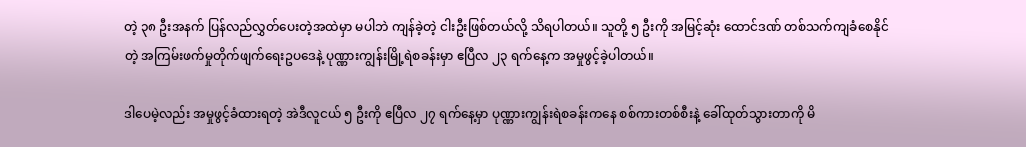တဲ့ ၃၈ ဦးအနက် ပြန်လည်လွှတ်ပေးတဲ့အထဲမှာ မပါဘဲ ကျန်ခဲ့တဲ့ ငါးဦးဖြစ်တယ်လို့ သိရပါတယ်။ သူတို့ ၅ ဦးကို အမြင့်ဆုံး ထောင်ဒဏ် တစ်သက်ကျခံစေနိုင်တဲ့ အကြမ်းဖက်မှုတိုက်ဖျက်ရေးဥပဒေနဲ့ ပုဏ္ဏားကျွန်းမြို့ရဲစခန်းမှာ ဧပြီလ ၂၃ ရက်နေ့က အမှုဖွင့်ခဲ့ပါတယ်။

ဒါပေမဲ့လည်း အမှုဖွင့်ခံထားရတဲ့ အဲဒီလူငယ် ၅ ဦးကို ဧပြီလ ၂၇ ရက်နေ့မှာ ပုဏ္ဏားကျွန်းရဲစခန်းကနေ စစ်ကားတစ်စီးနဲ့ ခေါ်ထုတ်သွားတာကို မိ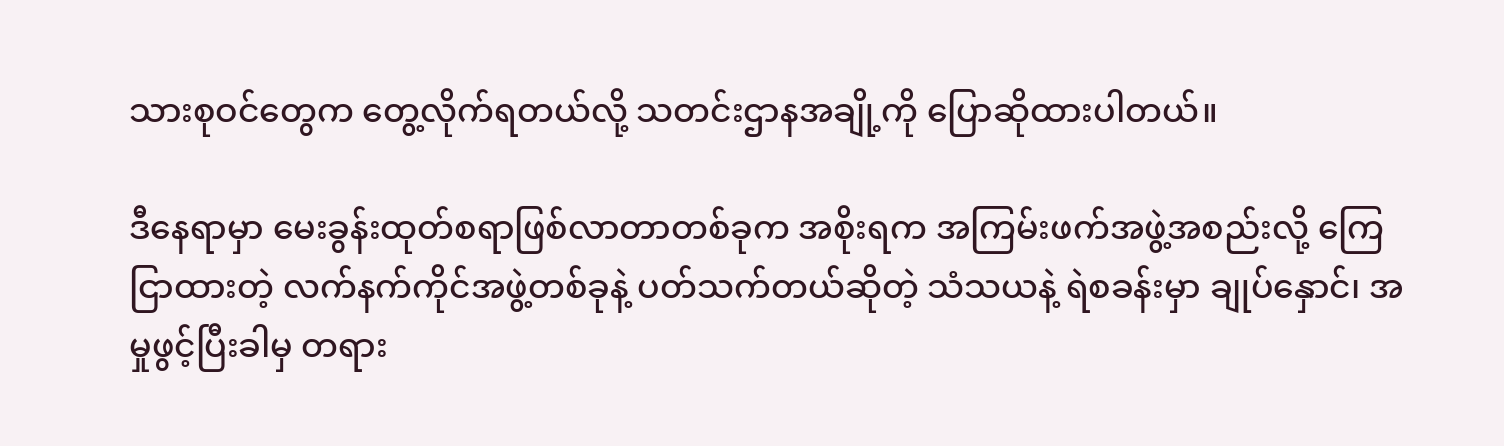သားစုဝင်တွေက တွေ့လိုက်ရတယ်လို့ သတင်းဌာနအချို့ကို ပြောဆိုထားပါတယ်။

ဒီနေရာမှာ မေးခွန်းထုတ်စရာဖြစ်လာတာတစ်ခုက အစိုးရက အကြမ်းဖက်အဖွဲ့အစည်းလို့ ကြေငြာထားတဲ့ လက်နက်ကိုင်အဖွဲ့တစ်ခုနဲ့ ပတ်သက်တယ်ဆိုတဲ့ သံသယနဲ့ ရဲစခန်းမှာ ချုပ်နှောင်၊ အမှုဖွင့်ပြီးခါမှ တရား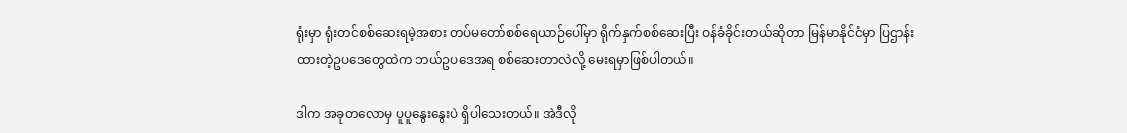ရုံးမှာ ရုံးတင်စစ်ဆေးရမဲ့အစား တပ်မတော်စစ်ရေယာဉ်ပေါ်မှာ ရိုက်နှက်စစ်ဆေးပြီး ဝန်ခံခိုင်းတယ်ဆိုတာ မြန်မာနိုင်ငံမှာ ပြဌာန်းထားတဲ့ဥပဒေတွေထဲက ဘယ်ဥပဒေအရ စစ်ဆေးတာလဲလို့ မေးရမှာဖြစ်ပါတယ်။

ဒါက အခုတလောမှ ပူပူနွေးနွေးပဲ ရှိပါသေးတယ်။ အဲဒီလို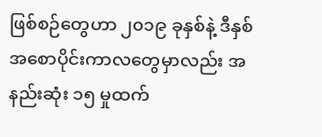ဖြစ်စဉ်တွေဟာ ၂၀၁၉ ခုနှစ်နဲ့ ဒီနှစ် အစောပိုင်းကာလတွေမှာလည်း အနည်းဆုံး ၁၅ မှုထက်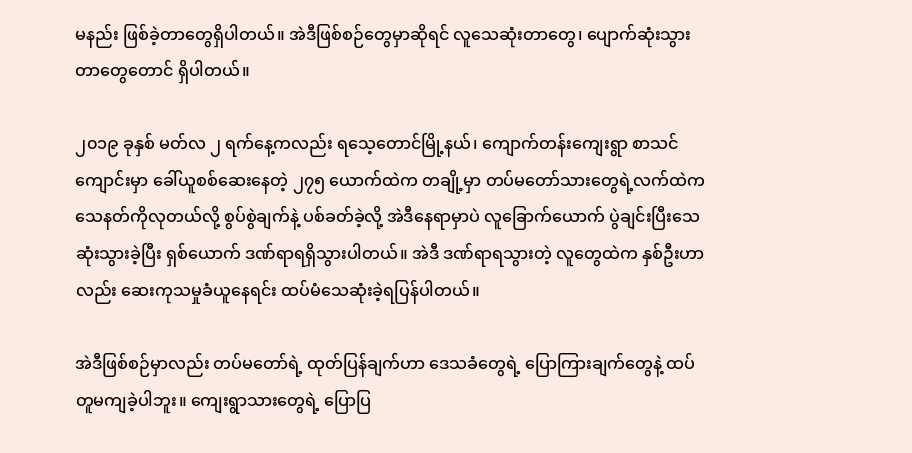မနည်း ဖြစ်ခဲ့တာတွေရှိပါတယ်။ အဲဒီဖြစ်စဉ်တွေမှာဆိုရင် လူသေဆုံးတာတွေ၊ ပျောက်ဆုံးသွားတာတွေတောင် ရှိပါတယ်။

၂၀၁၉ ခုနှစ် မတ်လ ၂ ရက်နေ့ကလည်း ရသေ့တောင်မြို့နယ်၊ ကျောက်တန်းကျေးရွာ စာသင်ကျောင်းမှာ ခေါ်ယူစစ်ဆေးနေတဲ့ ၂၇၅ ယောက်ထဲက တချို့မှာ တပ်မတော်သားတွေရဲ့လက်ထဲက သေနတ်ကိုလုတယ်လို့ စွပ်စွဲချက်နဲ့ ပစ်ခတ်ခဲ့လို့ အဲဒီနေရာမှာပဲ လူခြောက်ယောက် ပွဲချင်းပြီးသေဆုံးသွားခဲ့ပြီး ရှစ်ယောက် ဒဏ်ရာရရှိသွားပါတယ်။ အဲဒီ ဒဏ်ရာရသွားတဲ့ လူတွေထဲက နှစ်ဦးဟာလည်း ဆေးကုသမှုခံယူနေရင်း ထပ်မံသေဆုံးခဲ့ရပြန်ပါတယ်။

အဲဒီဖြစ်စဉ်မှာလည်း တပ်မတော်ရဲ့ ထုတ်ပြန်ချက်ဟာ ဒေသခံတွေရဲ့ ပြောကြားချက်တွေနဲ့ ထပ်တူမကျခဲ့ပါဘူး။ ကျေးရွာသားတွေရဲ့ ပြောပြ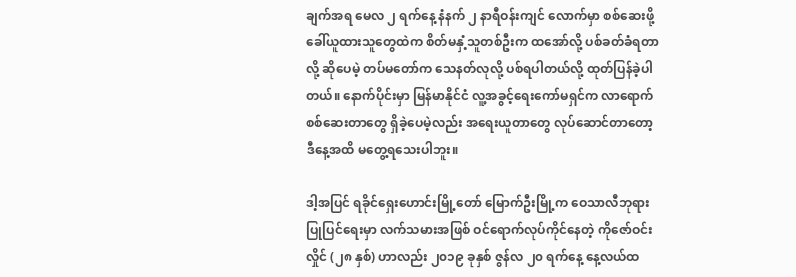ချက်အရ မေလ ၂ ရက်နေ့ နံနက် ၂ နာရီဝန်းကျင် လောက်မှာ စစ်ဆေးဖို့ ခေါ်ယူထားသူတွေထဲက စိတ်မနှံ့သူတစ်ဦးက ထအော်လို့ ပစ်ခတ်ခံရတာလို့ ဆိုပေမဲ့ တပ်မတော်က သေနတ်လုလို့ ပစ်ရပါတယ်လို့ ထုတ်ပြန်ခဲ့ပါတယ်။ နောက်ပိုင်းမှာ မြန်မာနိုင်ငံ လူ့အခွင့်ရေးကော်မရှင်က လာရောက်စစ်ဆေးတာတွေ ရှိခဲ့ပေမဲ့လည်း အရေးယူတာတွေ လုပ်ဆောင်တာတော့ ဒီနေ့အထိ မတွေ့ရသေးပါဘူး။

ဒါ့အပြင် ရခိုင်ရှေးဟောင်းမြို့တော် မြောက်ဦးမြို့က ဝေသာလီဘုရားပြုပြင်ရေးမှာ လက်သမားအဖြစ် ဝင်ရောက်လုပ်ကိုင်နေတဲ့ ကိုဇော်ဝင်းလှိုင် (၂၈ နှစ်) ဟာလည်း ၂၀၁၉ ခုနှစ် ဇွန်လ ၂၀ ရက်နေ့ နေ့လယ်ထ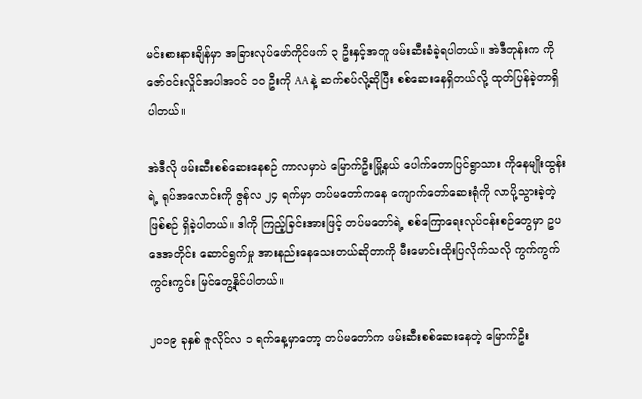မင်းစားနားချိန်မှာ အခြားလုပ်ဖော်ကိုင်ဖက် ၃ ဦးနှင့်အတူ ဖမ်းဆီးခံခဲ့ရပါတယ်။ အဲဒီတုန်းက ကိုဇော်ဝင်းလှိုင်အပါအဝင် ၁၀ ဦးကို AA နဲ့ ဆက်စပ်လို့ဆိုပြီး စစ်ဆေးနေရှိတယ်လို့ ထုတ်ပြန်ခဲ့တာရှိပါတယ်။

အဲဒီလို ဖမ်းဆီးစစ်ဆေးနေစဉ် ကာလမှာပဲ မြောက်ဦးမြို့နယ် ပေါက်တောပြင်ရွာသား ကိုနေမျိုးထွန်းရဲ့ ရုပ်အလောင်းကို ဇွန်လ ၂၄ ရက်မှာ တပ်မတော်ကနေ ကျောက်တော်ဆေးရုံကို လာပို့သွားခဲ့တဲ့ ဖြစ်စဉ် ရှိခဲ့ပါတယ်။ ဒါကို ကြည့်ခြင်းအားဖြင့် တပ်မတော်ရဲ့ စစ်ကြောရေးလုပ်ငန်းစဉ်တွေမှာ ဥပဒေအတိုင်း ဆောင်ရွက်မှု အားနည်းနေသေးတယ်ဆိုတာကို မီးမောင်းထိုးပြလိုက်သလို ကွက်ကွက်ကွင်းကွင်း မြင်တွေ့နိုင်ပါတယ်။

၂၀၁၉ ခုနှစ် ဇူလိုင်လ ၁ ရက်နေ့မှာတော့ တပ်မတော်က ဖမ်းဆီးစစ်ဆေးနေတဲ့ မြောက်ဦး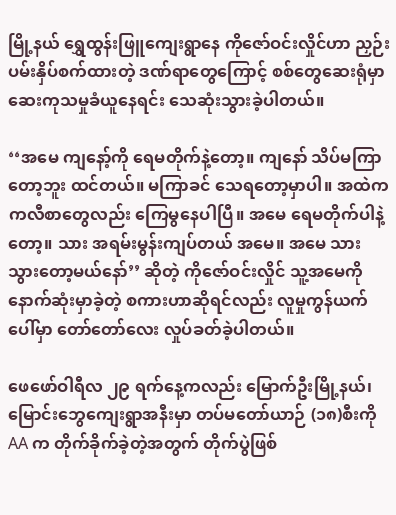မြို့နယ် ရွှေထွန်းဖြူကျေးရွာနေ ကိုဇော်ဝင်းလှိုင်ဟာ ညှဉ်းပမ်းနှိပ်စက်ထားတဲ့ ဒဏ်ရာတွေကြောင့် စစ်တွေဆေးရုံမှာ ဆေးကုသမှုခံယူနေရင်း သေဆုံးသွားခဲ့ပါတယ်။

‘‘အမေ ကျနော့်ကို ရေမတိုက်နဲ့တော့။ ကျနော် သိပ်မကြာတော့ဘူး ထင်တယ်။ မကြာခင် သေရတော့မှာပါ။ အထဲက ကလီစာတွေလည်း ကြေမွနေပါပြီ။ အမေ ရေမတိုက်ပါနဲ့တော့။ သား အရမ်းမွန်းကျပ်တယ် အမေ။ အမေ သားသွားတော့မယ်နော်’’ ဆိုတဲ့ ကိုဇော်ဝင်းလှိုင် သူ့အမေကို နောက်ဆုံးမှာခဲ့တဲ့ စကားဟာဆိုရင်လည်း လူမှုကွန်ယက်ပေါ်မှာ တော်တော်လေး လှုပ်ခတ်ခဲ့ပါတယ်။

ဖေဖော်ဝါရီလ ၂၉ ရက်နေ့ကလည်း မြောက်ဦးမြို့နယ်၊ မြောင်းဘွေကျေးရွာအနီးမှာ တပ်မတော်ယာဉ် (၁၈)စီးကို AA က တိုက်ခိုက်ခဲ့တဲ့အတွက် တိုက်ပွဲဖြစ်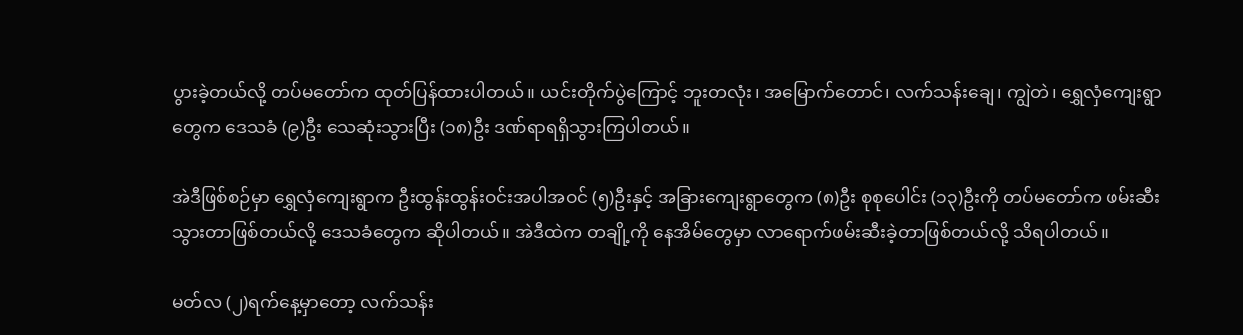ပွားခဲ့တယ်လို့ တပ်မတော်က ထုတ်ပြန်ထားပါတယ်။ ယင်းတိုက်ပွဲကြောင့် ဘူးတလုံး၊ အမြောက်တောင်၊ လက်သန်းချေ၊ ကျွဲတဲ၊ ရွှေလှံကျေးရွာတွေက ဒေသခံ (၉)ဦး သေဆုံးသွားပြီး (၁၈)ဦး ဒဏ်ရာရရှိသွားကြပါတယ်။

အဲဒီဖြစ်စဉ်မှာ ရွှေလှံကျေးရွာက ဦးထွန်းထွန်းဝင်းအပါအဝင် (၅)ဦးနှင့် အခြားကျေးရွာတွေက (၈)ဦး စုစုပေါင်း (၁၃)ဦးကို တပ်မတော်က ဖမ်းဆီးသွားတာဖြစ်တယ်လို့ ဒေသခံတွေက ဆိုပါတယ်။ အဲဒီထဲက တချို့ကို နေအိမ်တွေမှာ လာရောက်ဖမ်းဆီးခဲ့တာဖြစ်တယ်လို့ သိရပါတယ်။

မတ်လ (၂)ရက်နေ့မှာတော့ လက်သန်း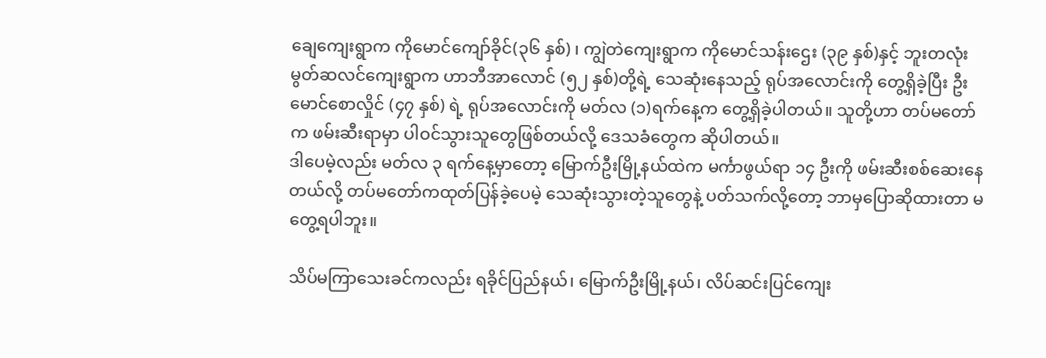ချေကျေးရွာက ကိုမောင်ကျော်ခိုင်(၃၆ နှစ်) ၊ ကျွဲတဲကျေးရွာက ကိုမောင်သန်းဌေး (၃၉ နှစ်)နှင့် ဘူးတလုံးမွတ်ဆလင်ကျေးရွာက ဟာဘီအာလောင် (၅၂ နှစ်)တို့ရဲ့ သေဆုံးနေသည့် ရုပ်အလောင်းကို တွေ့ရှိခဲ့ပြီး ဦးမောင်စောလှိုင် (၄၇ နှစ်) ရဲ့ ရုပ်အလောင်းကို မတ်လ (၁)ရက်နေ့က တွေ့ရှိခဲ့ပါတယ်။ သူတို့ဟာ တပ်မတော်က ဖမ်းဆီးရာမှာ ပါဝင်သွားသူတွေဖြစ်တယ်လို့ ဒေသခံတွေက ဆိုပါတယ်။
ဒါပေမဲ့လည်း မတ်လ ၃ ရက်နေ့မှာတော့ မြောက်ဦးမြို့နယ်ထဲက မင်္ကာဖွယ်ရာ ၁၄ ဦးကို ဖမ်းဆီးစစ်ဆေးနေတယ်လို့ တပ်မတော်ကထုတ်ပြန်ခဲ့ပေမဲ့ သေဆုံးသွားတဲ့သူတွေနဲ့ ပတ်သက်လို့တော့ ဘာမှပြောဆိုထားတာ မတွေ့ရပါဘူး။

သိပ်မကြာသေးခင်ကလည်း ရခိုင်ပြည်နယ်၊ မြောက်ဦးမြို့နယ်၊ လိပ်ဆင်းပြင်ကျေး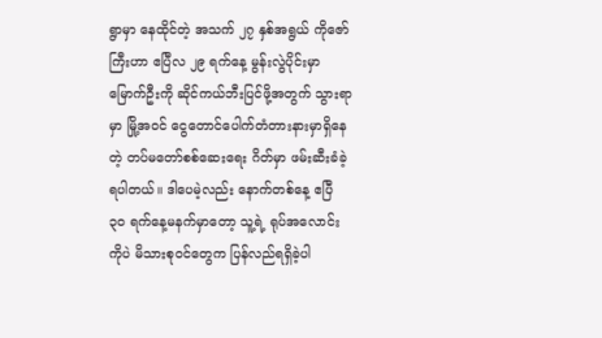ရွာမှာ နေထိုင်တဲ့ အသက် ၂၇ နှစ်အရွယ် ကိုဇော်ကြီးဟာ ဧပြီလ ၂၉ ရက်နေ့ မွန်းလွဲပိုင်းမှာ မြောက်ဦးကို ဆိုင်ကယ်ဘီးပြင်ဖို့အတွက် သွားရာမှာ မြို့အဝင် ငွေတောင်ပေါက်တံတားနားမှာရှိနေတဲ့ တပ်မတော်စစ်ဆေးရေး ဂိတ်မှာ ဖမ်းဆီးခံခဲ့ရပါတယ်။ ဒါပေမဲ့လည်း နောက်တစ်နေ့ ဧပြီ ၃၀ ရက်နေ့မနက်မှာတော့ သူ့ရဲ့ ရုပ်အလောင်းကိုပဲ မိသားစုဝင်တွေက ပြန်လည်ရရှိခဲ့ပါ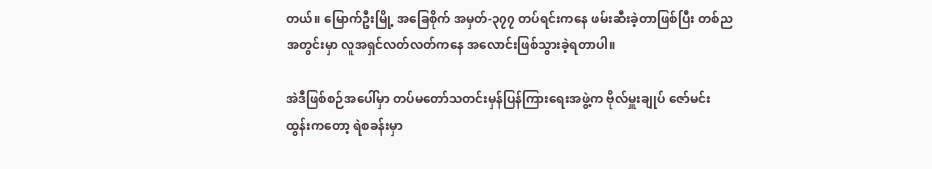တယ်။ မြောက်ဦးမြို့ အခြေစိုက် အမှတ်-၃၇၇ တပ်ရင်းကနေ ဖမ်းဆီးခဲ့တာဖြစ်ပြီး တစ်ညအတွင်းမှာ လူအရှင်လတ်လတ်ကနေ အလောင်းဖြစ်သွားခဲ့ရတာပါ။

အဲဒီဖြစ်စဉ်အပေါ်မှာ တပ်မတော်သတင်းမှန်ပြန်ကြားရေးအဖွဲ့က ဗိုလ်မှူးချုပ် ဇော်မင်းထွန်းကတော့ ရဲစခန်းမှာ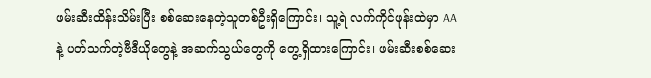ဖမ်းဆီးထိန်းသိမ်းပြီး စစ်ဆေးနေတဲ့သူတစ်ဦးရှိကြောင်း၊ သူ့ရဲ လက်ကိုင်ဖုန်းထဲမှာ AA နဲ့ ပတ်သက်တဲ့ဗီဒီယိုတွေနဲ့ အဆက်သွယ်တွေကို တွေ့ရှိထားကြောင်း၊ ဖမ်းဆီးစစ်ဆေး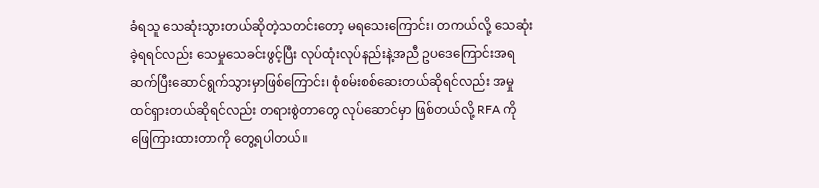ခံရသူ သေဆုံးသွားတယ်ဆိုတဲ့သတင်းတော့ မရသေးကြောင်း၊ တကယ်လို့ သေဆုံးခဲ့ရရင်လည်း သေမှုသေခင်းဖွင့်ပြီး လုပ်ထုံးလုပ်နည်းနဲ့အညီ ဥပဒေကြောင်းအရ ဆက်ပြီးဆောင်ရွက်သွားမှာဖြစ်ကြောင်း၊ စုံစမ်းစစ်ဆေးတယ်ဆိုရင်လည်း အမှုထင်ရှားတယ်ဆိုရင်လည်း တရားစွဲတာတွေ လုပ်ဆောင်မှာ ဖြစ်တယ်လို့ RFA ကို ဖြေကြားထားတာကို တွေ့ရပါတယ်။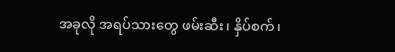အခုလို အရပ်သားတွေ ဖမ်းဆီး၊ နှိပ်စက်၊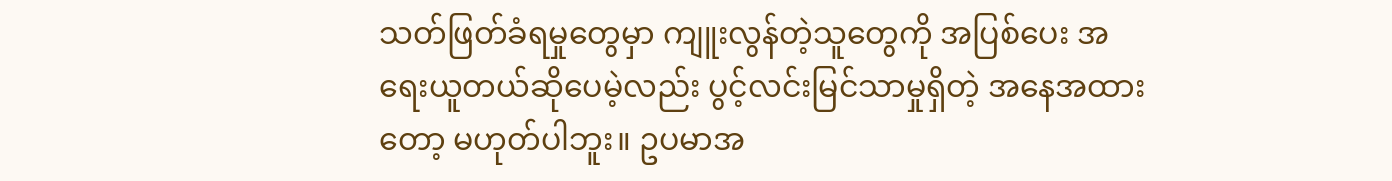သတ်ဖြတ်ခံရမှုတွေမှာ ကျူးလွန်တဲ့သူတွေကို အပြစ်ပေး အရေးယူတယ်ဆိုပေမဲ့လည်း ပွင့်လင်းမြင်သာမှုရှိတဲ့ အနေအထားတော့ မဟုတ်ပါဘူး။ ဥပမာအ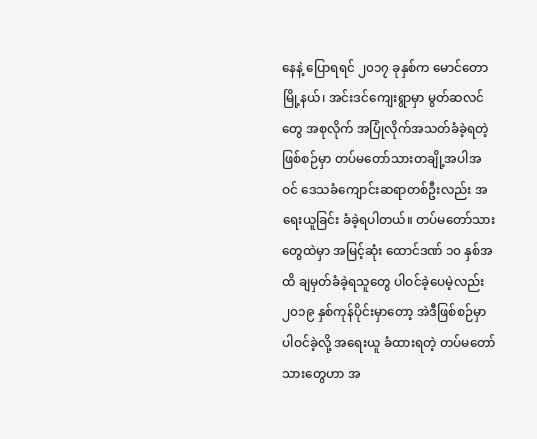နေနဲ့ ပြောရရင် ၂၀၁၇ ခုနှစ်က မောင်တောမြို့နယ်၊ အင်းဒင်ကျေးရွာမှာ မွတ်ဆလင်တွေ အစုလိုက် အပြုံလိုက်အသတ်ခံခဲ့ရတဲ့ဖြစ်စဉ်မှာ တပ်မတော်သားတချို့အပါအဝင် ဒေသခံကျောင်းဆရာတစ်ဦးလည်း အရေးယူခြင်း ခံခဲ့ရပါတယ်။ တပ်မတော်သားတွေထဲမှာ အမြင့်ဆုံး ထောင်ဒဏ် ၁၀ နှစ်အထိ ချမှတ်ခံခဲ့ရသူတွေ ပါဝင်ခဲ့ပေမဲ့လည်း ၂၀၁၉ နှစ်ကုန်ပိုင်းမှာတော့ အဲဒီဖြစ်စဉ်မှာ ပါဝင်ခဲ့လို့ အရေးယူ ခံထားရတဲ့ တပ်မတော်သားတွေဟာ အ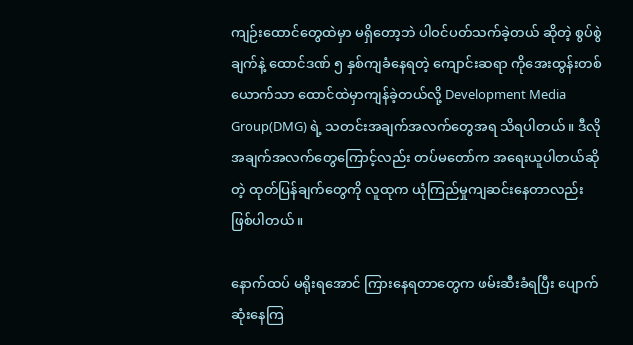ကျဉ်းထောင်တွေထဲမှာ မရှိတော့ဘဲ ပါဝင်ပတ်သက်ခဲ့တယ် ဆိုတဲ့ စွပ်စွဲချက်နဲ့ ထောင်ဒဏ် ၅ နှစ်ကျခံနေရတဲ့ ကျောင်းဆရာ ကိုအေးထွန်းတစ်ယောက်သာ ထောင်ထဲမှာကျန်ခဲ့တယ်လို့ Development Media Group(DMG) ရဲ့ သတင်းအချက်အလက်တွေအရ သိရပါတယ်။ ဒီလိုအချက်အလက်တွေကြောင့်လည်း တပ်မတော်က အရေးယူပါတယ်ဆိုတဲ့ ထုတ်ပြန်ချက်တွေကို လူထုက ယုံကြည်မှုကျဆင်းနေတာလည်း ဖြစ်ပါတယ်။

နောက်ထပ် မရိုးရအောင် ကြားနေရတာတွေက ဖမ်းဆီးခံရပြီး ပျောက်ဆုံးနေကြ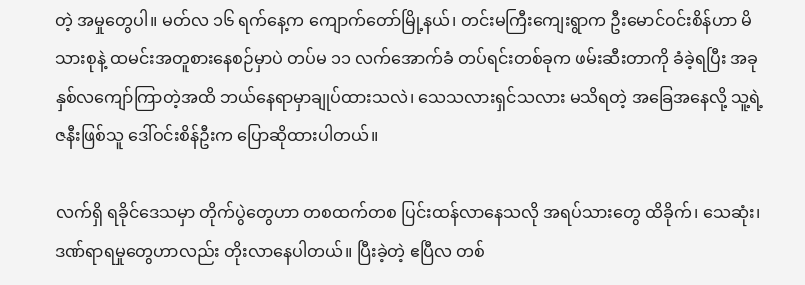တဲ့ အမှုတွေပါ။ မတ်လ ၁၆ ရက်နေ့က ကျောက်တော်မြို့နယ်၊ တင်းမကြီးကျေးရွာက ဦးမောင်ဝင်းစိန်ဟာ မိသားစုနဲ့ ထမင်းအတူစားနေစဉ်မှာပဲ တပ်မ ၁၁ လက်အောက်ခံ တပ်ရင်းတစ်ခုက ဖမ်းဆီးတာကို ခံခဲ့ရပြီး အခု နှစ်လကျော်ကြာတဲ့အထိ ဘယ်နေရာမှာချုပ်ထားသလဲ၊ သေသလားရှင်သလား မသိရတဲ့ အခြေအနေလို့ သူ့ရဲ့ဇနီးဖြစ်သူ ဒေါ်ဝင်းစိန်ဦးက ပြောဆိုထားပါတယ်။

လက်ရှိ ရခိုင်ဒေသမှာ တိုက်ပွဲတွေဟာ တစထက်တစ ပြင်းထန်လာနေသလို အရပ်သားတွေ ထိခိုက်၊ သေဆုံး၊ ဒဏ်ရာရမှုတွေဟာလည်း တိုးလာနေပါတယ်။ ပြီးခဲ့တဲ့ ဧပြီလ တစ်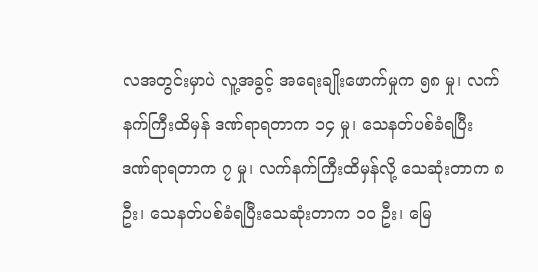လအတွင်းမှာပဲ လူ့အခွင့် အရေးချိုးဖောက်မှုက ၅၈ မှု၊ လက်နက်ကြီးထိမှန် ဒဏ်ရာရတာက ၁၄ မှု၊ သေနတ်ပစ်ခံရပြီး ဒဏ်ရာရတာက ၇ မှု၊ လက်နက်ကြီးထိမှန်လို့ သေဆုံးတာက ၈ ဦး၊ သေနတ်ပစ်ခံရပြီးသေဆုံးတာက ၁၀ ဦး၊ မြေ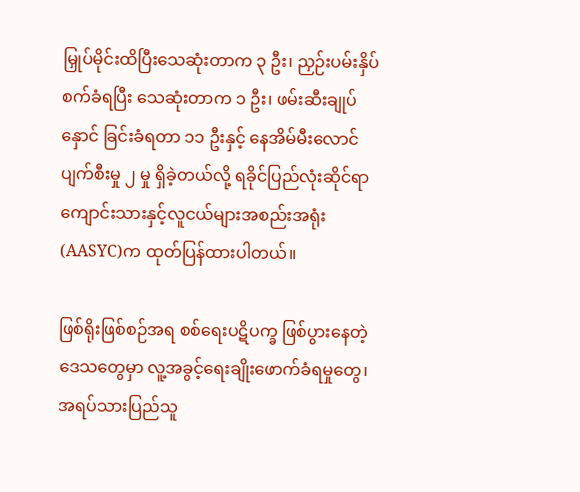မြှုပ်မိုင်းထိပြီးသေဆုံးတာက ၃ ဦး၊ ညှဉ်းပမ်းနှိပ်စက်ခံရပြီး သေဆုံးတာက ၁ ဦး၊ ဖမ်းဆီးချုပ်နှောင် ခြင်းခံရတာ ၁၁ ဦးနှင့် နေအိမ်မီးလောင်ပျက်စီးမှု ၂ မှု ရှိခဲ့တယ်လို့ ရခိုင်ပြည်လုံးဆိုင်ရာ ကျောင်းသားနှင့်လူငယ်များအစည်းအရုံး(AASYC)က ထုတ်ပြန်ထားပါတယ်။

ဖြစ်ရိုးဖြစ်စဉ်အရ စစ်ရေးပဋိပက္ခ ဖြစ်ပွားနေတဲ့ဒေသတွေမှာ လူ့အခွင့်ရေးချိုးဖောက်ခံရမှုတွေ၊ အရပ်သားပြည်သူ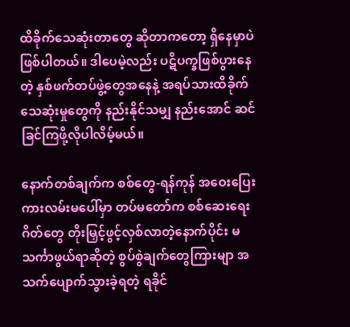ထိခိုက်သေဆုံးတာတွေ ဆိုတာကတော့ ရှိနေမှာပဲဖြစ်ပါတယ်။ ဒါပေမဲ့လည်း ပဋိပက္ခဖြစ်ပွားနေတဲ့ နှစ်ဖက်တပ်ဖွဲ့တွေအနေနဲ့ အရပ်သားထိခိုက်သေဆုံးမှုတွေကို နည်းနိုင်သမျှ နည်းအောင် ဆင်ခြင်ကြဖို့လိုပါလိမ့်မယ်။

နောက်တစ်ချက်က စစ်တွေ-ရန်ကုန် အဝေးပြေးကားလမ်းမပေါ်မှာ တပ်မတော်က စစ်ဆေးရေးဂိတ်တွေ တိုးမြှင့်ဖွင့်လှစ်လာတဲ့နောက်ပိုင်း မသင်္ကာဖွယ်ရာဆိုတဲ့ စွပ်စွဲချက်တွေကြားမျာ အသက်ပျောက်သွားခဲ့ရတဲ့ ရခိုင်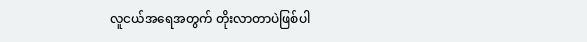လူငယ်အရေအတွက် တိုးလာတာပဲဖြစ်ပါ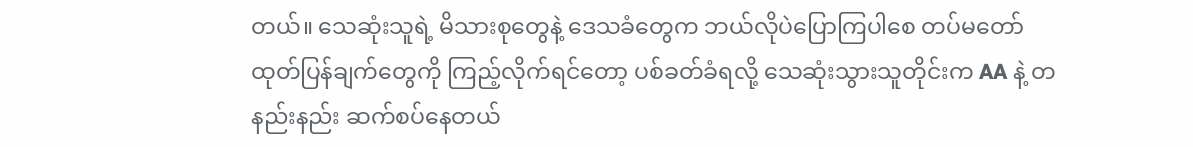တယ်။ သေဆုံးသူရဲ့ မိသားစုတွေနဲ့ ဒေသခံတွေက ဘယ်လိုပဲပြောကြပါစေ တပ်မတော်ထုတ်ပြန်ချက်တွေကို ကြည့်လိုက်ရင်တော့ ပစ်ခတ်ခံရလို့ သေဆုံးသွားသူတိုင်းက AA နဲ့ တနည်းနည်း ဆက်စပ်နေတယ်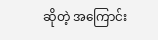ဆိုတဲ့ အကြောင်း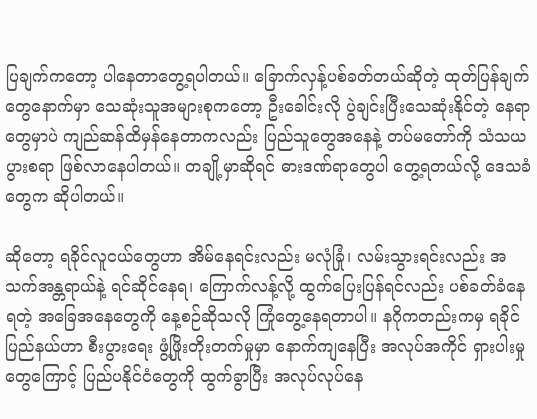ပြချက်ကတော့ ပါနေတာတွေ့ရပါတယ်။ ခြောက်လှန့်ပစ်ခတ်တယ်ဆိုတဲ့ ထုတ်ပြန်ချက်တွေနောက်မှာ သေဆုံးသူအများစုကတော့ ဦးခေါင်းလို ပွဲချင်းပြီးသေဆုံးနိုင်တဲ့ နေရာတွေမှာပဲ ကျည်ဆန်ထိမှန်နေတာကလည်း ပြည်သူတွေအနေနဲ့ တပ်မတော်ကို သံသယပွားစရာ ဖြစ်လာနေပါတယ်။ တချို့မှာဆိုရင် ဓားဒဏ်ရာတွေပါ တွေ့ရတယ်လို့ ဒေသခံတွေက ဆိုပါတယ်။

ဆိုတော့ ရခိုင်လူငယ်တွေဟာ အိမ်နေရင်းလည်း မလုံခြုံ၊ လမ်းသွားရင်းလည်း အသက်အန္တရာယ်နဲ့ ရင်ဆိုင်နေရ၊ ကြောက်လန့်လို့ ထွက်ပြေးပြန်ရင်လည်း ပစ်ခတ်ခံနေရတဲ့ အခြေအနေတွေကို နေ့စဉ်ဆိုသလို ကြုံတွေ့နေရတာပါ။ နဂိုကတည်းကမှ ရခိုင်ပြည်နယ်ဟာ စီးပွားရေး ဖွံ့ဖြိုးတိုးတက်မှုမှာ နောက်ကျနေပြီး အလုပ်အကိုင် ရှားပါးမှုတွေကြောင့် ပြည်ပနိုင်ငံတွေကို ထွက်ခွာပြီး အလုပ်လုပ်နေ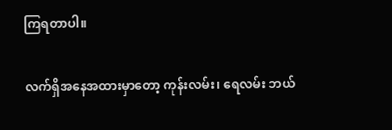ကြရတာပါ။

လက်ရှိအနေအထားမှာတော့ ကုန်းလမ်း၊ ရေလမ်း ဘယ်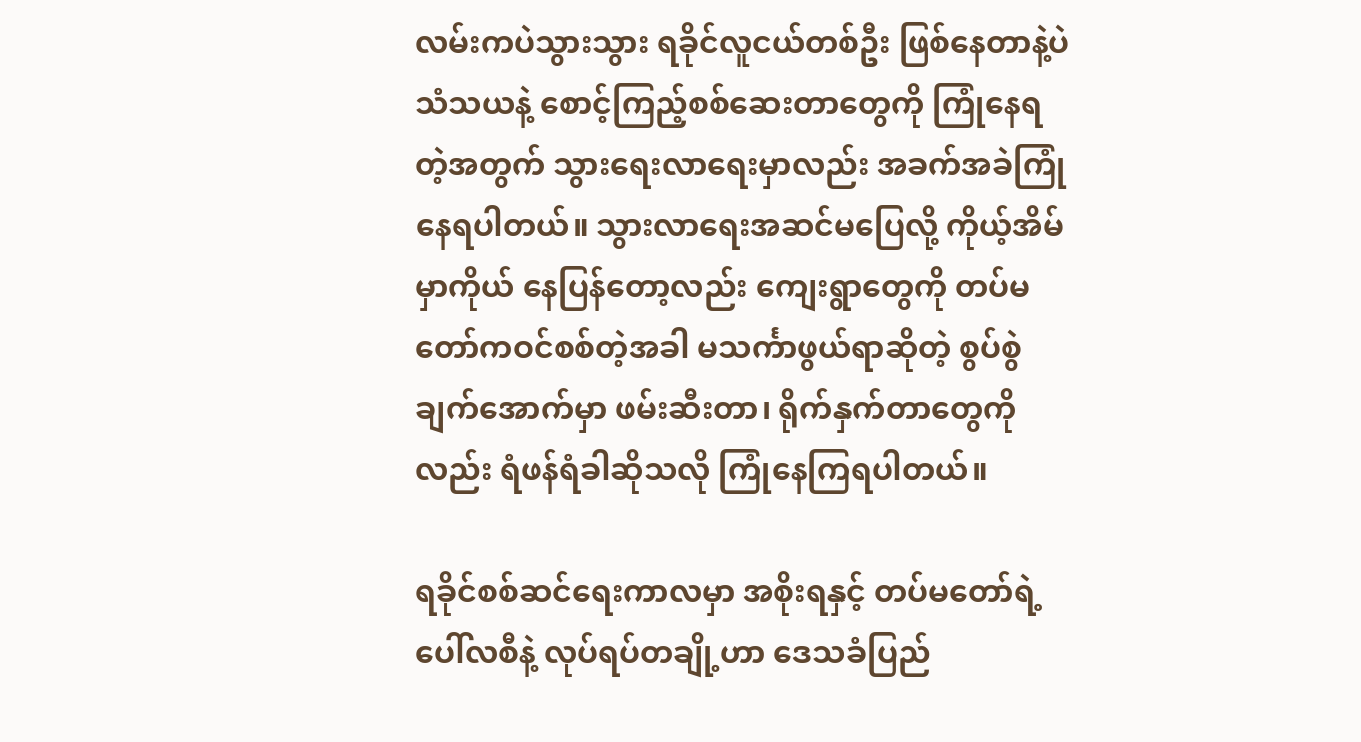လမ်းကပဲသွားသွား ရခိုင်လူငယ်တစ်ဦး ဖြစ်နေတာနဲ့ပဲ သံသယနဲ့ စောင့်ကြည့်စစ်ဆေးတာတွေကို ကြုံနေရတဲ့အတွက် သွားရေးလာရေးမှာလည်း အခက်အခဲကြုံနေရပါတယ်။ သွားလာရေးအဆင်မပြေလို့ ကိုယ့်အိမ်မှာကိုယ် နေပြန်တော့လည်း ကျေးရွာတွေကို တပ်မတော်ကဝင်စစ်တဲ့အခါ မသင်္ကာဖွယ်ရာဆိုတဲ့ စွပ်စွဲချက်အောက်မှာ ဖမ်းဆီးတာ၊ ရိုက်နှက်တာတွေကိုလည်း ရံဖန်ရံခါဆိုသလို ကြုံနေကြရပါတယ်။

ရခိုင်စစ်ဆင်ရေးကာလမှာ အစိုးရနှင့် တပ်မတော်ရဲ့ပေါ်လစီနဲ့ လုပ်ရပ်တချို့ဟာ ဒေသခံပြည်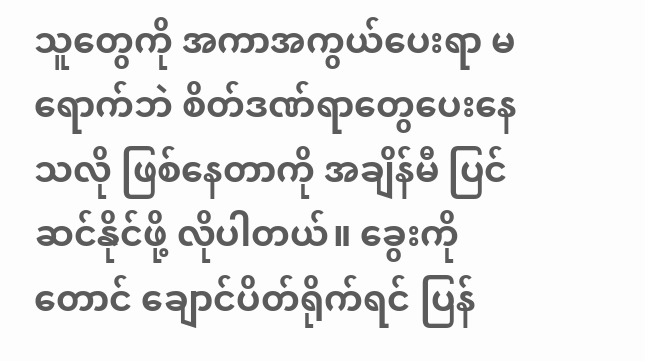သူတွေကို အကာအကွယ်ပေးရာ မရောက်ဘဲ စိတ်ဒဏ်ရာတွေပေးနေသလို ဖြစ်နေတာကို အချိန်မီ ပြင်ဆင်နိုင်ဖို့ လိုပါတယ်။ ခွေးကိုတောင် ချောင်ပိတ်ရိုက်ရင် ပြန်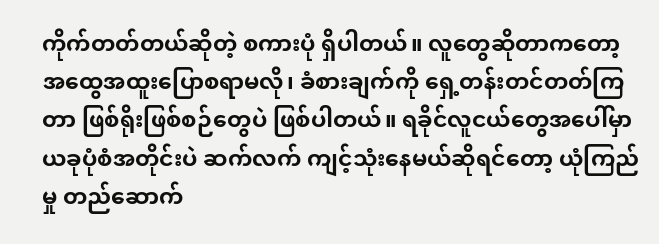ကိုက်တတ်တယ်ဆိုတဲ့ စကားပုံ ရှိပါတယ်။ လူတွေဆိုတာကတော့ အထွေအထူးပြောစရာမလို၊ ခံစားချက်ကို ရှေ့တန်းတင်တတ်ကြတာ ဖြစ်ရိုးဖြစ်စဉ်တွေပဲ ဖြစ်ပါတယ်။ ရခိုင်လူငယ်တွေအပေါ်မှာ ယခုပုံစံအတိုင်းပဲ ဆက်လက် ကျင့်သုံးနေမယ်ဆိုရင်တော့ ယုံကြည်မှု တည်ဆောက်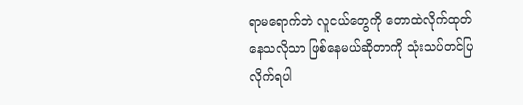ရာမရောက်ဘဲ လူငယ်တွေကို တောထဲလိုက်ထုတ်နေသလိုသာ ဖြစ်နေမယ်ဆိုတာကို သုံးသပ်တင်ပြလိုက်ရပါ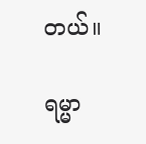တယ်။

ရမ္မာ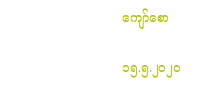ကျော်စော

၁၅.၅.၂၀၂၀